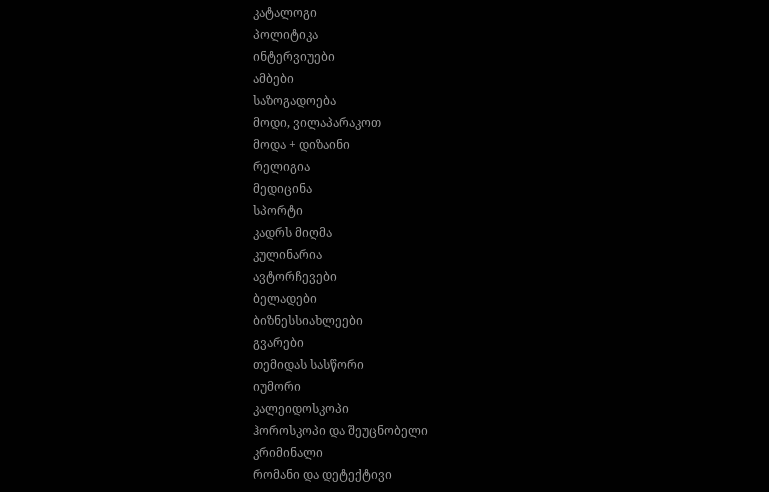კატალოგი
პოლიტიკა
ინტერვიუები
ამბები
საზოგადოება
მოდი, ვილაპარაკოთ
მოდა + დიზაინი
რელიგია
მედიცინა
სპორტი
კადრს მიღმა
კულინარია
ავტორჩევები
ბელადები
ბიზნესსიახლეები
გვარები
თემიდას სასწორი
იუმორი
კალეიდოსკოპი
ჰოროსკოპი და შეუცნობელი
კრიმინალი
რომანი და დეტექტივი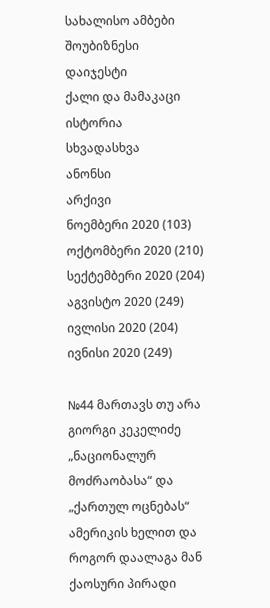სახალისო ამბები
შოუბიზნესი
დაიჯესტი
ქალი და მამაკაცი
ისტორია
სხვადასხვა
ანონსი
არქივი
ნოემბერი 2020 (103)
ოქტომბერი 2020 (210)
სექტემბერი 2020 (204)
აგვისტო 2020 (249)
ივლისი 2020 (204)
ივნისი 2020 (249)

№44 მართავს თუ არა გიორგი კეკელიძე „ნაციონალურ მოძრაობასა“ და „ქართულ ოცნებას“ ამერიკის ხელით და როგორ დაალაგა მან ქაოსური პირადი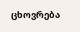ცხოვრება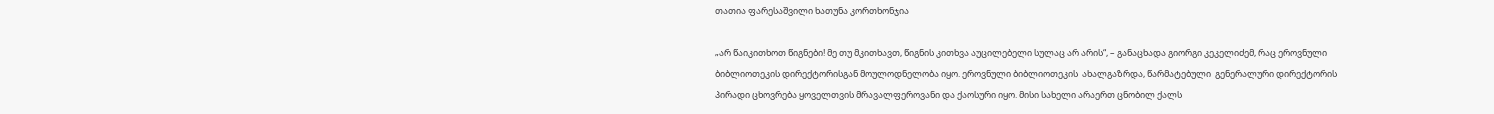თათია ფარესაშვილი ხათუნა კორთხონჯია

„არ წაიკითხოთ წიგნები! მე თუ მკითხავთ, წიგნის კითხვა აუცილებელი სულაც არ არის“, – განაცხადა გიორგი კეკელიძემ, რაც ეროვნული ბიბლიოთეკის დირექტორისგან მოულოდნელობა იყო. ეროვნული ბიბლიოთეკის  ახალგაზრდა, წარმატებული  გენერალური დირექტორის პირადი ცხოვრება ყოველთვის მრავალფეროვანი და ქაოსური იყო. მისი სახელი არაერთ ცნობილ ქალს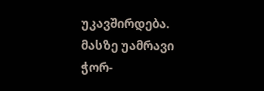უკავშირდება. მასზე უამრავი ჭორ-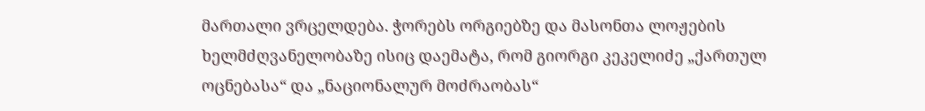მართალი ვრცელდება. ჭორებს ორგიებზე და მასონთა ლოჟების ხელმძღვანელობაზე ისიც დაემატა, რომ გიორგი კეკელიძე „ქართულ ოცნებასა“ და „ნაციონალურ მოძრაობას“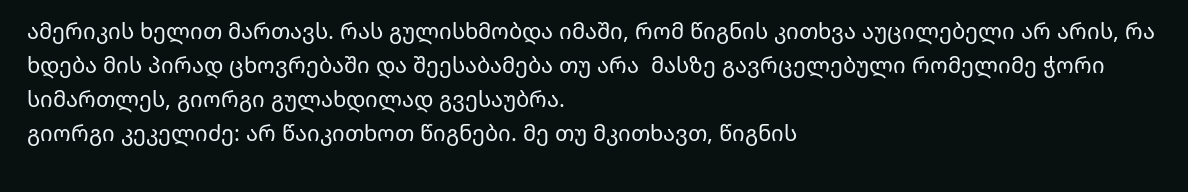ამერიკის ხელით მართავს. რას გულისხმობდა იმაში, რომ წიგნის კითხვა აუცილებელი არ არის, რა ხდება მის პირად ცხოვრებაში და შეესაბამება თუ არა  მასზე გავრცელებული რომელიმე ჭორი სიმართლეს, გიორგი გულახდილად გვესაუბრა.
გიორგი კეკელიძე: არ წაიკითხოთ წიგნები. მე თუ მკითხავთ, წიგნის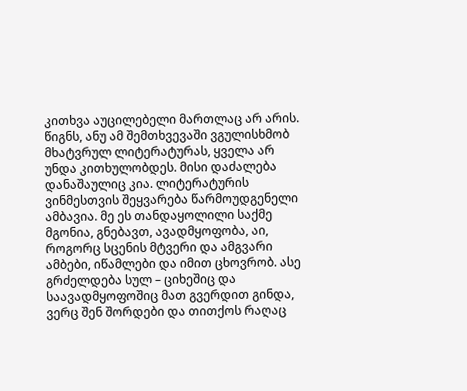კითხვა აუცილებელი მართლაც არ არის. წიგნს, ანუ ამ შემთხვევაში ვგულისხმობ მხატვრულ ლიტერატურას, ყველა არ უნდა კითხულობდეს. მისი დაძალება დანაშაულიც კია. ლიტერატურის ვინმესთვის შეყვარება წარმოუდგენელი ამბავია. მე ეს თანდაყოლილი საქმე მგონია, გნებავთ, ავადმყოფობა, აი, როგორც სცენის მტვერი და ამგვარი ამბები, იწამლები და იმით ცხოვრობ. ასე გრძელდება სულ – ციხეშიც და საავადმყოფოშიც მათ გვერდით გინდა, ვერც შენ შორდები და თითქოს რაღაც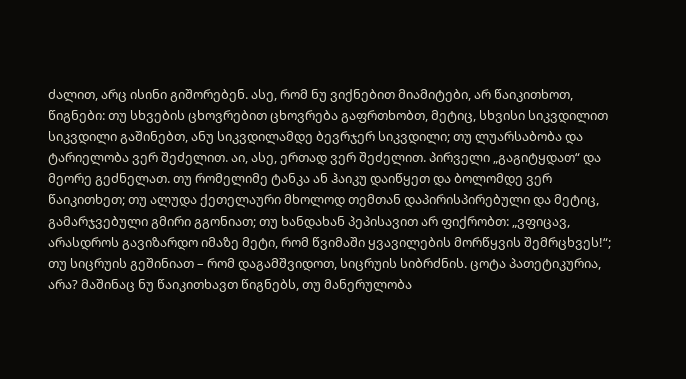ძალით, არც ისინი გიშორებენ. ასე, რომ ნუ ვიქნებით მიამიტები, არ წაიკითხოთ, წიგნები: თუ სხვების ცხოვრებით ცხოვრება გაფრთხობთ, მეტიც, სხვისი სიკვდილით სიკვდილი გაშინებთ, ანუ სიკვდილამდე ბევრჯერ სიკვდილი; თუ ლუარსაბობა და ტარიელობა ვერ შეძელით. აი, ასე, ერთად ვერ შეძელით. პირველი „გაგიტყდათ“ და მეორე გეძნელათ. თუ რომელიმე ტანკა ან ჰაიკუ დაიწყეთ და ბოლომდე ვერ წაიკითხეთ; თუ ალუდა ქეთელაური მხოლოდ თემთან დაპირისპირებული და მეტიც, გამარჯვებული გმირი გგონიათ; თუ ხანდახან პეპისავით არ ფიქრობთ: „ვფიცავ, არასდროს გავიზარდო იმაზე მეტი, რომ წვიმაში ყვავილების მორწყვის შემრცხვეს!“; თუ სიცრუის გეშინიათ – რომ დაგამშვიდოთ, სიცრუის სიბრძნის. ცოტა პათეტიკურია, არა? მაშინაც ნუ წაიკითხავთ წიგნებს, თუ მანერულობა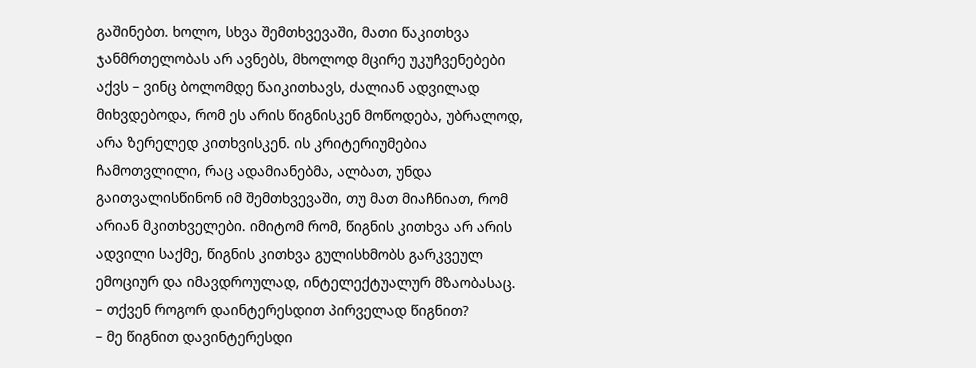გაშინებთ. ხოლო, სხვა შემთხვევაში, მათი წაკითხვა ჯანმრთელობას არ ავნებს, მხოლოდ მცირე უკუჩვენებები აქვს – ვინც ბოლომდე წაიკითხავს, ძალიან ადვილად მიხვდებოდა, რომ ეს არის წიგნისკენ მოწოდება, უბრალოდ, არა ზერელედ კითხვისკენ. ის კრიტერიუმებია ჩამოთვლილი, რაც ადამიანებმა, ალბათ, უნდა გაითვალისწინონ იმ შემთხვევაში, თუ მათ მიაჩნიათ, რომ არიან მკითხველები. იმიტომ რომ, წიგნის კითხვა არ არის ადვილი საქმე, წიგნის კითხვა გულისხმობს გარკვეულ ემოციურ და იმავდროულად, ინტელექტუალურ მზაობასაც.
– თქვენ როგორ დაინტერესდით პირველად წიგნით?
– მე წიგნით დავინტერესდი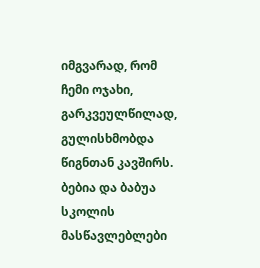იმგვარად, რომ ჩემი ოჯახი, გარკვეულწილად, გულისხმობდა წიგნთან კავშირს. ბებია და ბაბუა სკოლის მასწავლებლები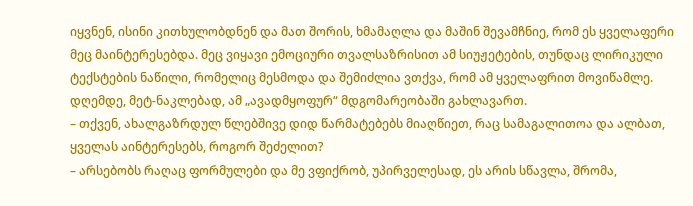იყვნენ, ისინი კითხულობდნენ და მათ შორის, ხმამაღლა და მაშინ შევამჩნიე, რომ ეს ყველაფერი მეც მაინტერესებდა. მეც ვიყავი ემოციური თვალსაზრისით ამ სიუჟეტების, თუნდაც ლირიკული ტექსტების ნაწილი, რომელიც მესმოდა და შემიძლია ვთქვა, რომ ამ ყველაფრით მოვიწამლე. დღემდე, მეტ-ნაკლებად, ამ „ავადმყოფურ“ მდგომარეობაში გახლავართ.
– თქვენ, ახალგაზრდულ წლებშივე დიდ წარმატებებს მიაღწიეთ, რაც სამაგალითოა და ალბათ, ყველას აინტერესებს, როგორ შეძელით?
– არსებობს რაღაც ფორმულები და მე ვფიქრობ, უპირველესად, ეს არის სწავლა, შრომა,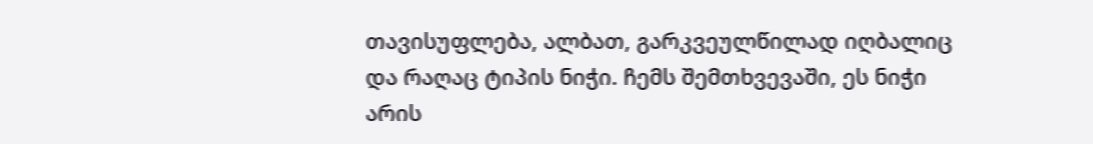თავისუფლება, ალბათ, გარკვეულწილად იღბალიც და რაღაც ტიპის ნიჭი. ჩემს შემთხვევაში, ეს ნიჭი არის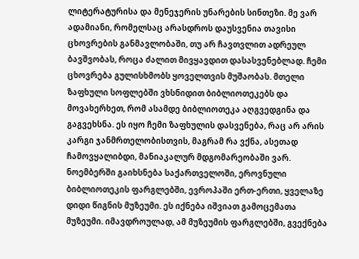ლიტერატურისა და მენეჯერის უნარების სინთეზი. მე ვარ ადამიანი, რომელსაც არასდროს დაუსვენია თავისი ცხოვრების განმავლობაში, თუ არ ჩავთვლით ადრეულ ბავშვობას, როცა ძალით მივყავდით დასასვენებლად. ჩემი ცხოვრება გულისხმობს ყოველთვის მუშაობას. მთელი ზაფხული სოფლებში ვხსნიდით ბიბლიოთეკებს და მოვახერხეთ, რომ ასამდე ბიბლიოთეკა აღგვედგინა და გაგვეხსნა. ეს იყო ჩემი ზაფხულის დასვენება, რაც არ არის კარგი ჯანმრთელობისთვის, მაგრამ რა ვქნა, ასეთად ჩამოვყალიბდი, მანიაკალურ მდგომარეობაში ვარ. ნოემბერში გაიხსნება საქართველოში, ეროვნული ბიბლიოთეკის ფარგლებში, ევროპაში ერთ-ერთი, ყველაზე დიდი წიგნის მუზეუმი. ეს იქნება იშვიათ გამოცემათა მუზეუმი. იმავდროულად, ამ მუზეუმის ფარგლებში, გვექნება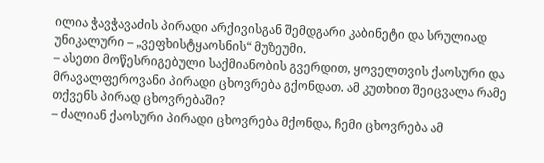ილია ჭავჭავაძის პირადი არქივისგან შემდგარი კაბინეტი და სრულიად უნიკალური – „ვეფხისტყაოსნის“ მუზეუმი.
– ასეთი მოწესრიგებული საქმიანობის გვერდით, ყოველთვის ქაოსური და მრავალფეროვანი პირადი ცხოვრება გქონდათ. ამ კუთხით შეიცვალა რამე თქვენს პირად ცხოვრებაში?
– ძალიან ქაოსური პირადი ცხოვრება მქონდა, ჩემი ცხოვრება ამ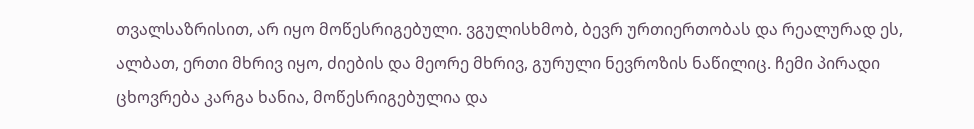თვალსაზრისით, არ იყო მოწესრიგებული. ვგულისხმობ, ბევრ ურთიერთობას და რეალურად ეს, ალბათ, ერთი მხრივ იყო, ძიების და მეორე მხრივ, გურული ნევროზის ნაწილიც. ჩემი პირადი ცხოვრება კარგა ხანია, მოწესრიგებულია და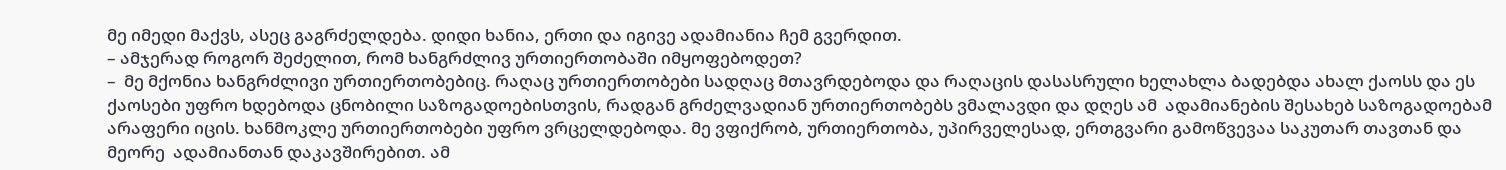მე იმედი მაქვს, ასეც გაგრძელდება. დიდი ხანია, ერთი და იგივე ადამიანია ჩემ გვერდით.
– ამჯერად როგორ შეძელით, რომ ხანგრძლივ ურთიერთობაში იმყოფებოდეთ?
–  მე მქონია ხანგრძლივი ურთიერთობებიც. რაღაც ურთიერთობები სადღაც მთავრდებოდა და რაღაცის დასასრული ხელახლა ბადებდა ახალ ქაოსს და ეს ქაოსები უფრო ხდებოდა ცნობილი საზოგადოებისთვის, რადგან გრძელვადიან ურთიერთობებს ვმალავდი და დღეს ამ  ადამიანების შესახებ საზოგადოებამ არაფერი იცის. ხანმოკლე ურთიერთობები უფრო ვრცელდებოდა. მე ვფიქრობ, ურთიერთობა, უპირველესად, ერთგვარი გამოწვევაა საკუთარ თავთან და მეორე  ადამიანთან დაკავშირებით. ამ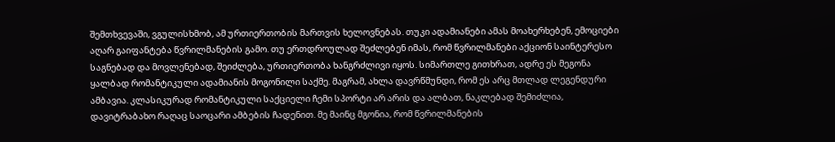შემთხვევაში, ვგულისხმობ, ამ ურთიერთობის მართვის ხელოვნებას. თუკი ადამიანები ამას მოახერხებენ, ემოციები აღარ გაიფანტება წვრილმანების გამო. თუ ერთდროულად შეძლებენ იმას, რომ წვრილმანები აქციონ საინტერესო საგნებად და მოვლენებად, შეიძლება, ურთიერთობა ხანგრძლივი იყოს. სიმართლე გითხრათ, ადრე ეს მეგონა ყალბად რომანტიკული ადამიანის მოგონილი საქმე. მაგრამ, ახლა დავრწმუნდი, რომ ეს არც მთლად ლეგენდური ამბავია. კლასიკურად რომანტიკული საქციელი ჩემი სპორტი არ არის და ალბათ, ნაკლებად შემიძლია, დავიტრაბახო რაღაც საოცარი ამბების ჩადენით. მე მაინც მგონია, რომ წვრილმანების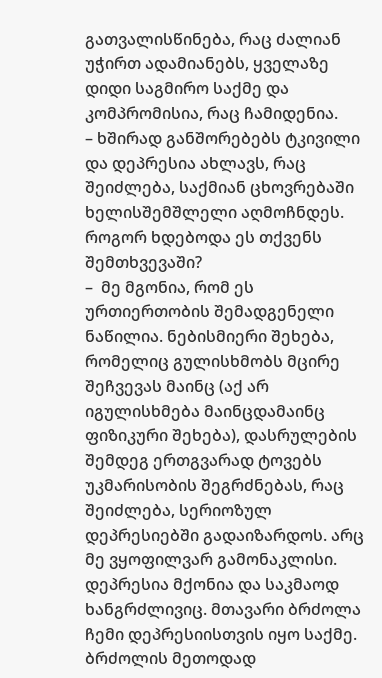გათვალისწინება, რაც ძალიან უჭირთ ადამიანებს, ყველაზე დიდი საგმირო საქმე და კომპრომისია, რაც ჩამიდენია.
– ხშირად განშორებებს ტკივილი და დეპრესია ახლავს, რაც შეიძლება, საქმიან ცხოვრებაში ხელისშემშლელი აღმოჩნდეს. როგორ ხდებოდა ეს თქვენს შემთხვევაში?
–  მე მგონია, რომ ეს ურთიერთობის შემადგენელი ნაწილია. ნებისმიერი შეხება, რომელიც გულისხმობს მცირე შეჩვევას მაინც (აქ არ იგულისხმება მაინცდამაინც ფიზიკური შეხება), დასრულების შემდეგ ერთგვარად ტოვებს უკმარისობის შეგრძნებას, რაც შეიძლება, სერიოზულ დეპრესიებში გადაიზარდოს. არც მე ვყოფილვარ გამონაკლისი. დეპრესია მქონია და საკმაოდ ხანგრძლივიც. მთავარი ბრძოლა ჩემი დეპრესიისთვის იყო საქმე. ბრძოლის მეთოდად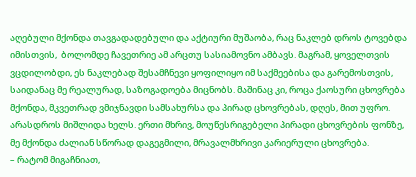აღებული მქონდა თავგადადებული და აქტიური მუშაობა, რაც ნაკლებ დროს ტოვებდა იმისთვის,  ბოლომდე ჩავეთრიე ამ არცთუ სასიამოვნო ამბავს. მაგრამ, ყოველთვის ვცდილობდი, ეს ნაკლებად შესამჩნევი ყოფილიყო იმ საქმეებისა და გარემოსთვის, საიდანაც მე რეალურად, საზოგადოება მიცნობს. მაშინაც კი, როცა ქაოსური ცხოვრება მქონდა, მკვეთრად ვმიჯნავდი სამსახურსა და პირად ცხოვრებას, დღეს, მით უფრო. არასდროს მიშლიდა ხელს. ერთი მხრივ, მოუწესრიგებელი პირადი ცხოვრების ფონზე, მე მქონდა ძალიან სწორად დაგეგმილი, მრავალმხრივი კარიერული ცხოვრება.
– რატომ მიგაჩნიათ,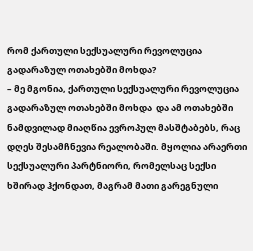რომ ქართული სექსუალური რევოლუცია გადარაზულ ოთახებში მოხდა?
– მე მგონია, ქართული სექსუალური რევოლუცია გადარაზულ ოთახებში მოხდა  და ამ ოთახებში ნამდვილად მიაღწია ევროპულ მასშტაბებს, რაც დღეს შესამჩნევია რეალობაში. მყოლია არაერთი სექსუალური პარტნიორი, რომელსაც სექსი ხშირად ჰქონდათ, მაგრამ მათი გარეგნული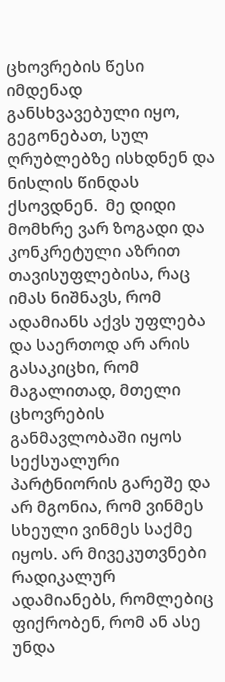ცხოვრების წესი იმდენად განსხვავებული იყო, გეგონებათ, სულ ღრუბლებზე ისხდნენ და ნისლის წინდას ქსოვდნენ.  მე დიდი მომხრე ვარ ზოგადი და კონკრეტული აზრით თავისუფლებისა, რაც იმას ნიშნავს, რომ ადამიანს აქვს უფლება და საერთოდ არ არის გასაკიცხი, რომ მაგალითად, მთელი ცხოვრების განმავლობაში იყოს სექსუალური პარტნიორის გარეშე და არ მგონია, რომ ვინმეს სხეული ვინმეს საქმე იყოს. არ მივეკუთვნები რადიკალურ ადამიანებს, რომლებიც ფიქრობენ, რომ ან ასე უნდა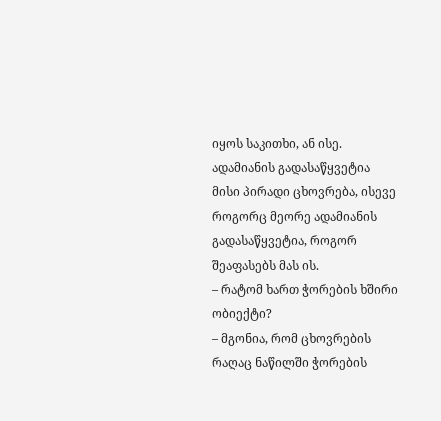იყოს საკითხი, ან ისე. ადამიანის გადასაწყვეტია მისი პირადი ცხოვრება, ისევე როგორც მეორე ადამიანის გადასაწყვეტია, როგორ შეაფასებს მას ის.
– რატომ ხართ ჭორების ხშირი ობიექტი?
– მგონია, რომ ცხოვრების რაღაც ნაწილში ჭორების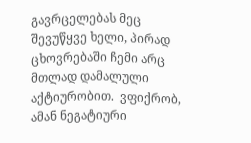გავრცელებას მეც შევუწყვე ხელი, პირად ცხოვრებაში ჩემი არც მთლად დამალული აქტიურობით.  ვფიქრობ, ამან ნეგატიური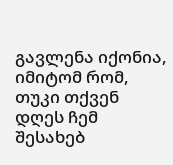გავლენა იქონია, იმიტომ რომ, თუკი თქვენ დღეს ჩემ შესახებ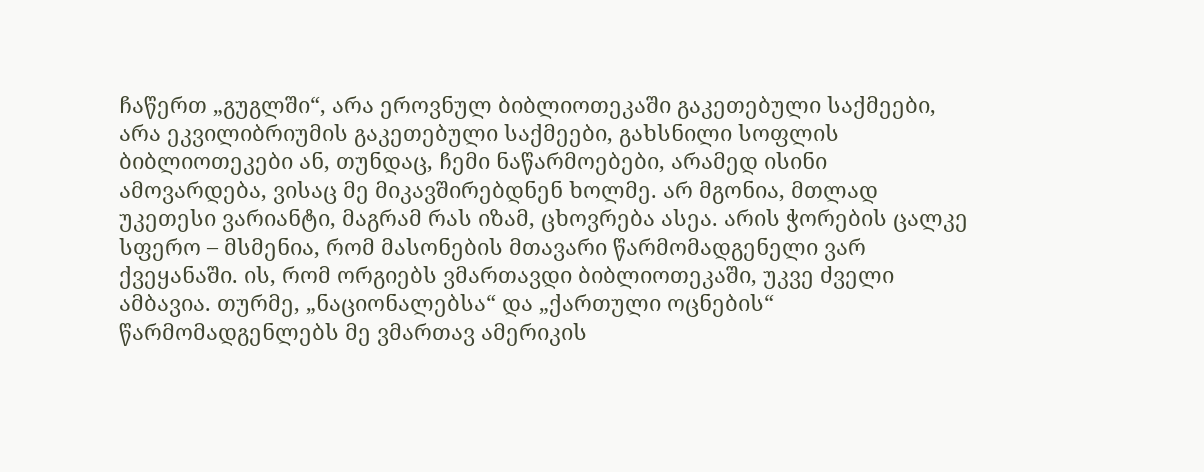ჩაწერთ „გუგლში“, არა ეროვნულ ბიბლიოთეკაში გაკეთებული საქმეები, არა ეკვილიბრიუმის გაკეთებული საქმეები, გახსნილი სოფლის ბიბლიოთეკები ან, თუნდაც, ჩემი ნაწარმოებები, არამედ ისინი ამოვარდება, ვისაც მე მიკავშირებდნენ ხოლმე. არ მგონია, მთლად უკეთესი ვარიანტი, მაგრამ რას იზამ, ცხოვრება ასეა. არის ჭორების ცალკე სფერო – მსმენია, რომ მასონების მთავარი წარმომადგენელი ვარ ქვეყანაში. ის, რომ ორგიებს ვმართავდი ბიბლიოთეკაში, უკვე ძველი ამბავია. თურმე, „ნაციონალებსა“ და „ქართული ოცნების“ წარმომადგენლებს მე ვმართავ ამერიკის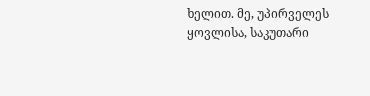ხელით. მე, უპირველეს ყოვლისა, საკუთარი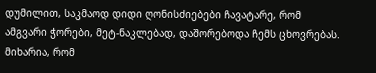დუმილით, საკმაოდ დიდი ღონისძიებები ჩავატარე, რომ ამგვარი ჭორები, მეტ-ნაკლებად, დაშორებოდა ჩემს ცხოვრებას. მიხარია, რომ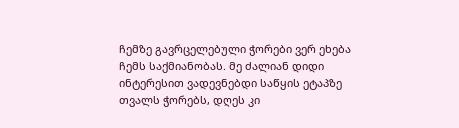ჩემზე გავრცელებული ჭორები ვერ ეხება ჩემს საქმიანობას. მე ძალიან დიდი ინტერესით ვადევნებდი საწყის ეტაპზე თვალს ჭორებს, დღეს კი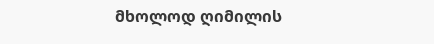მხოლოდ ღიმილის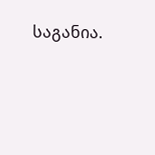საგანია.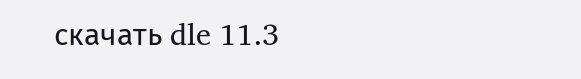скачать dle 11.3